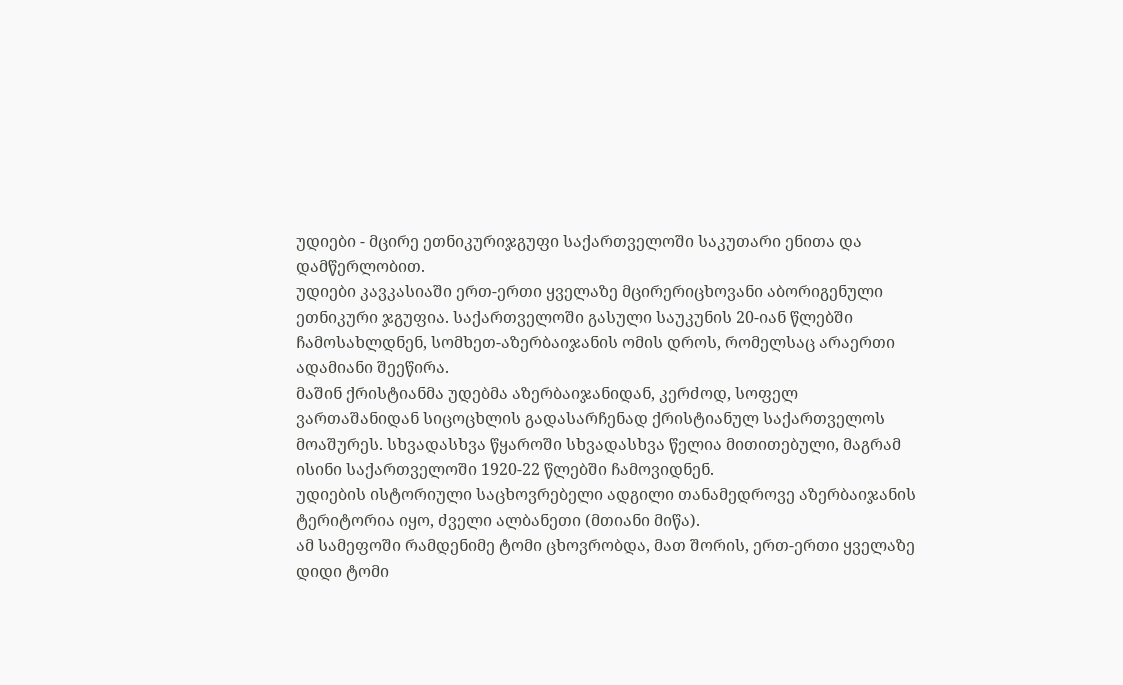უდიები - მცირე ეთნიკურიჯგუფი საქართველოში საკუთარი ენითა და დამწერლობით.
უდიები კავკასიაში ერთ-ერთი ყველაზე მცირერიცხოვანი აბორიგენული ეთნიკური ჯგუფია. საქართველოში გასული საუკუნის 20-იან წლებში ჩამოსახლდნენ, სომხეთ-აზერბაიჯანის ომის დროს, რომელსაც არაერთი ადამიანი შეეწირა.
მაშინ ქრისტიანმა უდებმა აზერბაიჯანიდან, კერძოდ, სოფელ ვართაშანიდან სიცოცხლის გადასარჩენად ქრისტიანულ საქართველოს მოაშურეს. სხვადასხვა წყაროში სხვადასხვა წელია მითითებული, მაგრამ ისინი საქართველოში 1920-22 წლებში ჩამოვიდნენ.
უდიების ისტორიული საცხოვრებელი ადგილი თანამედროვე აზერბაიჯანის ტერიტორია იყო, ძველი ალბანეთი (მთიანი მიწა).
ამ სამეფოში რამდენიმე ტომი ცხოვრობდა, მათ შორის, ერთ-ერთი ყველაზე დიდი ტომი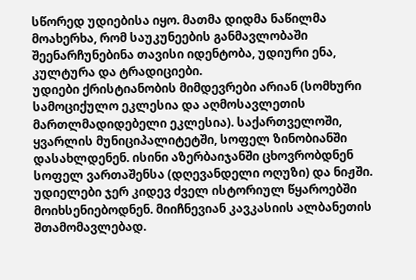სწორედ უდიებისა იყო. მათმა დიდმა ნაწილმა მოახერხა, რომ საუკუნეების განმავლობაში შეენარჩუნებინა თავისი იდენტობა, უდიური ენა, კულტურა და ტრადიციები.
უდიები ქრისტიანობის მიმდევრები არიან (სომხური სამოციქულო ეკლესია და აღმოსავლეთის მართლმადიდებელი ეკლესია). საქართველოში, ყვარლის მუნიციპალიტეტში, სოფელ ზინობიანში დასახლდენენ. ისინი აზერბაიჯანში ცხოვრობდნენ სოფელ ვართაშენსა (დღევანდელი ოღუზი) და ნიჟში.
უდიელები ჯერ კიდევ ძველ ისტორიულ წყაროებში მოიხსენიებოდნენ. მიიჩნევიან კავკასიის ალბანეთის შთამომავლებად.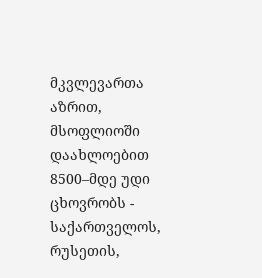მკვლევართა აზრით, მსოფლიოში დაახლოებით 8500–მდე უდი ცხოვრობს - საქართველოს, რუსეთის,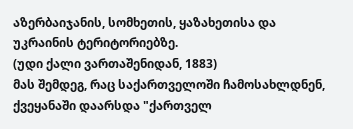აზერბაიჯანის, სომხეთის, ყაზახეთისა და უკრაინის ტერიტორიებზე.
(უდი ქალი ვართაშენიდან, 1883)
მას შემდეგ, რაც საქართველოში ჩამოსახლდნენ, ქვეყანაში დაარსდა "ქართველ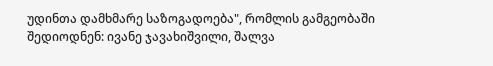უდინთა დამხმარე საზოგადოება", რომლის გამგეობაში შედიოდნენ: ივანე ჯავახიშვილი, შალვა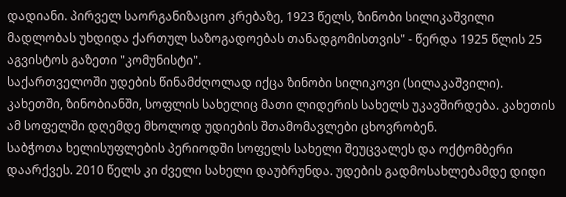დადიანი. პირველ საორგანიზაციო კრებაზე, 1923 წელს, ზინობი სილიკაშვილი მადლობას უხდიდა ქართულ საზოგადოებას თანადგომისთვის" - წერდა 1925 წლის 25 აგვისტოს გაზეთი "კომუნისტი".
საქართველოში უდების წინამძღოლად იქცა ზინობი სილიკოვი (სილაკაშვილი). კახეთში, ზინობიანში, სოფლის სახელიც მათი ლიდერის სახელს უკავშირდება. კახეთის ამ სოფელში დღემდე მხოლოდ უდიების შთამომავლები ცხოვრობენ.
საბჭოთა ხელისუფლების პერიოდში სოფელს სახელი შეუცვალეს და ოქტომბერი დაარქვეს. 2010 წელს კი ძველი სახელი დაუბრუნდა. უდების გადმოსახლებამდე დიდი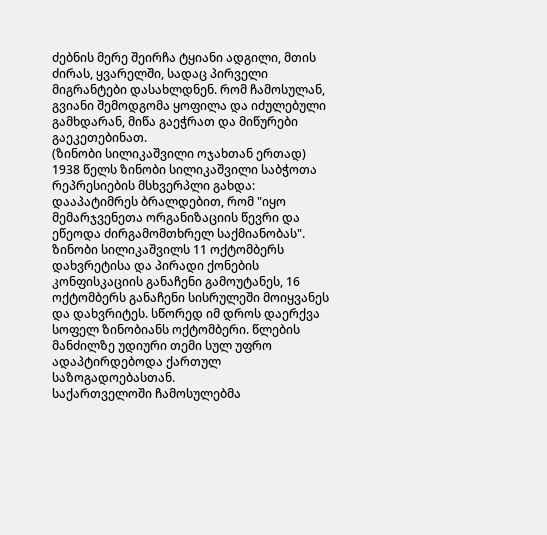ძებნის მერე შეირჩა ტყიანი ადგილი, მთის ძირას, ყვარელში, სადაც პირველი მიგრანტები დასახლდნენ. რომ ჩამოსულან, გვიანი შემოდგომა ყოფილა და იძულებული გამხდარან, მიწა გაეჭრათ და მიწურები გაეკეთებინათ.
(ზინობი სილიკაშვილი ოჯახთან ერთად)
1938 წელს ზინობი სილიკაშვილი საბჭოთა რეპრესიების მსხვერპლი გახდა: დააპატიმრეს ბრალდებით, რომ "იყო მემარჯვენეთა ორგანიზაციის წევრი და ეწეოდა ძირგამომთხრელ საქმიანობას". ზინობი სილიკაშვილს 11 ოქტომბერს დახვრეტისა და პირადი ქონების კონფისკაციის განაჩენი გამოუტანეს, 16 ოქტომბერს განაჩენი სისრულეში მოიყვანეს და დახვრიტეს. სწორედ იმ დროს დაერქვა სოფელ ზინობიანს ოქტომბერი. წლების მანძილზე უდიური თემი სულ უფრო ადაპტირდებოდა ქართულ საზოგადოებასთან.
საქართველოში ჩამოსულებმა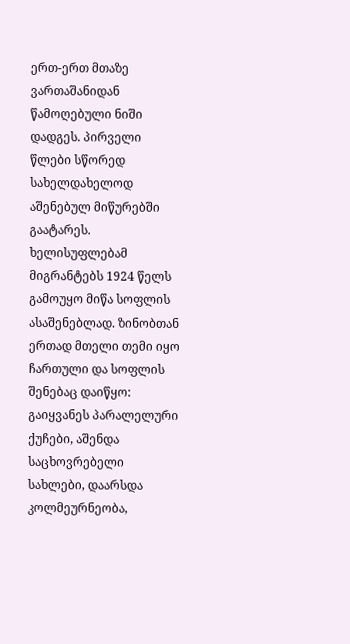ერთ-ერთ მთაზე ვართაშანიდან წამოღებული ნიში დადგეს. პირველი წლები სწორედ სახელდახელოდ აშენებულ მიწურებში გაატარეს. ხელისუფლებამ მიგრანტებს 1924 წელს გამოუყო მიწა სოფლის ასაშენებლად. ზინობთან ერთად მთელი თემი იყო ჩართული და სოფლის შენებაც დაიწყო: გაიყვანეს პარალელური ქუჩები, აშენდა საცხოვრებელი სახლები, დაარსდა კოლმეურნეობა,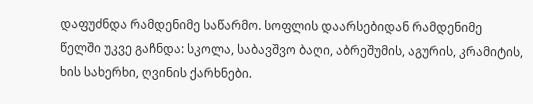დაფუძნდა რამდენიმე საწარმო. სოფლის დაარსებიდან რამდენიმე წელში უკვე გაჩნდა: სკოლა, საბავშვო ბაღი, აბრეშუმის, აგურის, კრამიტის, ხის სახერხი, ღვინის ქარხნები.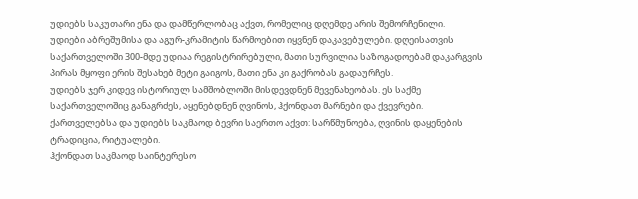უდიებს საკუთარი ენა და დამწერლობაც აქვთ, რომელიც დღემდე არის შემორჩენილი.
უდიები აბრეშუმისა და აგურ-კრამიტის წარმოებით იყვნენ დაკავებულები. დღეისათვის საქართველოში 300-მდე უდიაა რეგისტრირებული, მათი სურვილია საზოგადოებამ დაკარგვის პირას მყოფი ერის შესახებ მეტი გაიგოს, მათი ენა კი გაქრობას გადაურჩეს.
უდიებს ჯერ კიდევ ისტორიულ სამშობლოში მისდევდნენ მევენახეობას. ეს საქმე საქართველოშიც განაგრძეს, აყენებდნენ ღვინოს, ჰქონდათ მარნები და ქვევრები.
ქართველებსა და უდიებს საკმაოდ ბევრი საერთო აქვთ: სარწმუნოება, ღვინის დაყენების ტრადიცია, რიტუალები.
ჰქონდათ საკმაოდ საინტერესო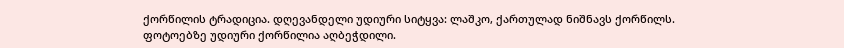ქორწილის ტრადიცია. დღევანდელი უდიური სიტყვა: ლაშკო, ქართულად ნიშნავს ქორწილს.
ფოტოებზე უდიური ქორწილია აღბეჭდილი.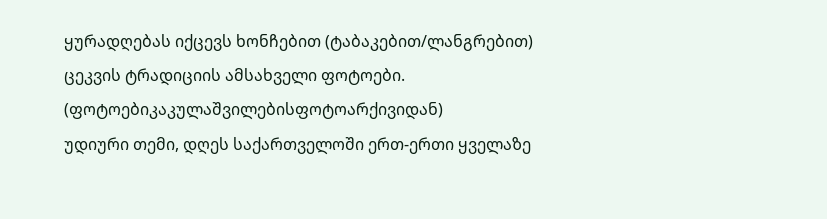ყურადღებას იქცევს ხონჩებით (ტაბაკებით/ლანგრებით) ცეკვის ტრადიციის ამსახველი ფოტოები.
(ფოტოებიკაკულაშვილებისფოტოარქივიდან)
უდიური თემი, დღეს საქართველოში ერთ-ერთი ყველაზე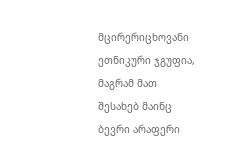მცირერიცხოვანი ეთნიკური ჯგუფია, მაგრამ მათ შესახებ მაინც ბევრი არაფერი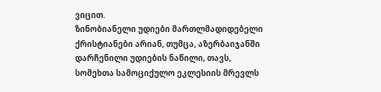ვიცით.
ზინობიანელი უდიები მართლმადიდებელი ქრისტიანები არიან, თუმცა, აზერბაიჯანში დარჩენილი უდიების ნაწილი, თავს, სომეხთა სამოციქულო ეკლესიის მრევლს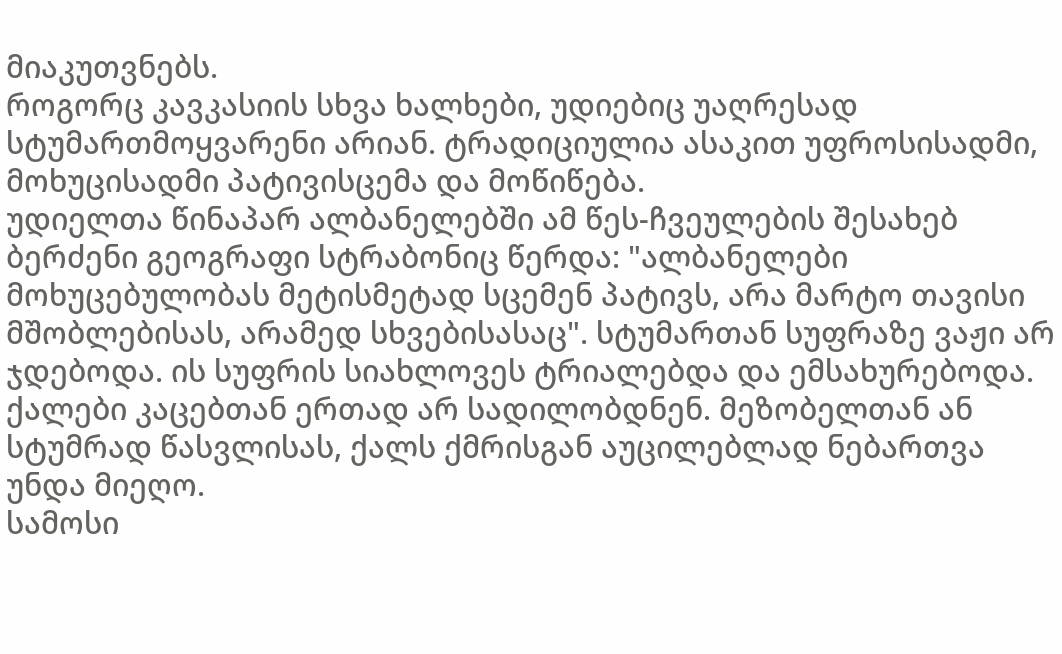მიაკუთვნებს.
როგორც კავკასიის სხვა ხალხები, უდიებიც უაღრესად სტუმართმოყვარენი არიან. ტრადიციულია ასაკით უფროსისადმი, მოხუცისადმი პატივისცემა და მოწიწება.
უდიელთა წინაპარ ალბანელებში ამ წეს-ჩვეულების შესახებ ბერძენი გეოგრაფი სტრაბონიც წერდა: "ალბანელები მოხუცებულობას მეტისმეტად სცემენ პატივს, არა მარტო თავისი მშობლებისას, არამედ სხვებისასაც". სტუმართან სუფრაზე ვაჟი არ ჯდებოდა. ის სუფრის სიახლოვეს ტრიალებდა და ემსახურებოდა. ქალები კაცებთან ერთად არ სადილობდნენ. მეზობელთან ან სტუმრად წასვლისას, ქალს ქმრისგან აუცილებლად ნებართვა უნდა მიეღო.
სამოსი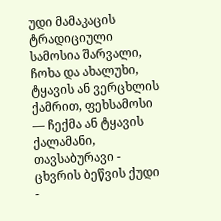უდი მამაკაცის ტრადიციული სამოსია შარვალი, ჩოხა და ახალუხი, ტყავის ან ვერცხლის ქამრით, ფეხსამოსი — ჩექმა ან ტყავის ქალამანი, თავსაბურავი - ცხვრის ბეწვის ქუდი -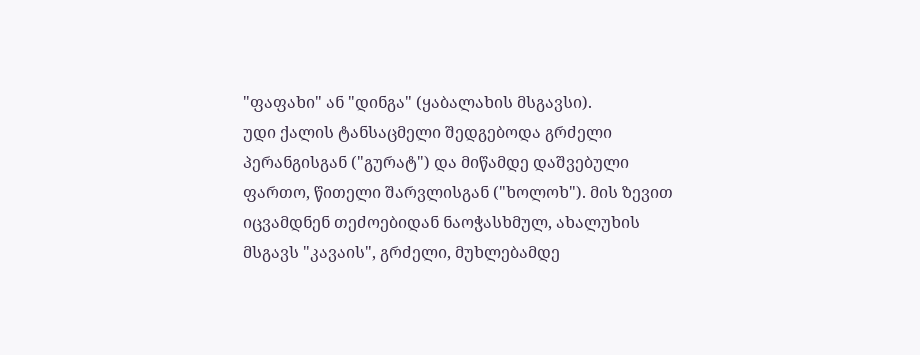"ფაფახი" ან "დინგა" (ყაბალახის მსგავსი).
უდი ქალის ტანსაცმელი შედგებოდა გრძელი პერანგისგან ("გურატ") და მიწამდე დაშვებული ფართო, წითელი შარვლისგან ("ხოლოხ"). მის ზევით იცვამდნენ თეძოებიდან ნაოჭასხმულ, ახალუხის მსგავს "კავაის", გრძელი, მუხლებამდე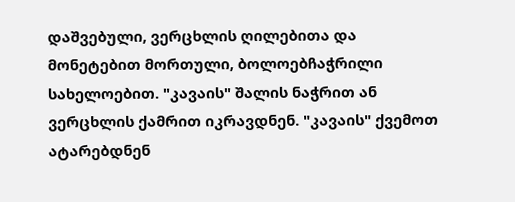დაშვებული, ვერცხლის ღილებითა და მონეტებით მორთული, ბოლოებჩაჭრილი სახელოებით. "კავაის" შალის ნაჭრით ან ვერცხლის ქამრით იკრავდნენ. "კავაის" ქვემოთ ატარებდნენ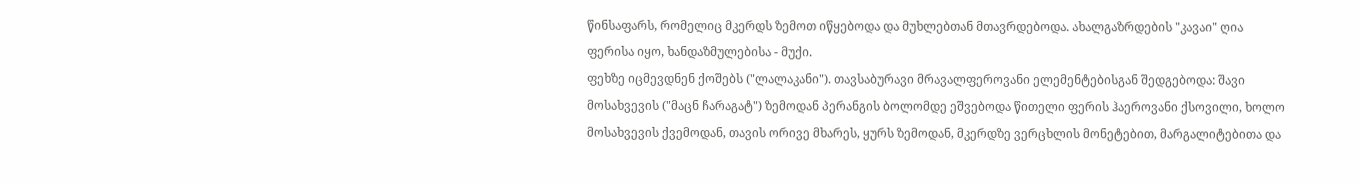წინსაფარს, რომელიც მკერდს ზემოთ იწყებოდა და მუხლებთან მთავრდებოდა. ახალგაზრდების "კავაი" ღია ფერისა იყო, ხანდაზმულებისა - მუქი.
ფეხზე იცმევდნენ ქოშებს ("ლალაკანი"). თავსაბურავი მრავალფეროვანი ელემენტებისგან შედგებოდა: შავი მოსახვევის ("მაცნ ჩარაგატ") ზემოდან პერანგის ბოლომდე ეშვებოდა წითელი ფერის ჰაეროვანი ქსოვილი, ხოლო მოსახვევის ქვემოდან, თავის ორივე მხარეს, ყურს ზემოდან, მკერდზე ვერცხლის მონეტებით, მარგალიტებითა და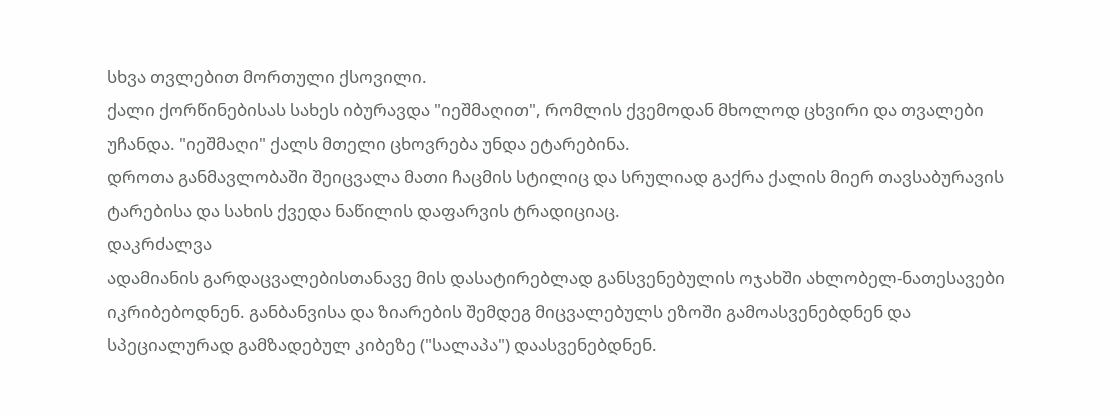სხვა თვლებით მორთული ქსოვილი.
ქალი ქორწინებისას სახეს იბურავდა "იეშმაღით", რომლის ქვემოდან მხოლოდ ცხვირი და თვალები უჩანდა. "იეშმაღი" ქალს მთელი ცხოვრება უნდა ეტარებინა.
დროთა განმავლობაში შეიცვალა მათი ჩაცმის სტილიც და სრულიად გაქრა ქალის მიერ თავსაბურავის ტარებისა და სახის ქვედა ნაწილის დაფარვის ტრადიციაც.
დაკრძალვა
ადამიანის გარდაცვალებისთანავე მის დასატირებლად განსვენებულის ოჯახში ახლობელ-ნათესავები იკრიბებოდნენ. განბანვისა და ზიარების შემდეგ მიცვალებულს ეზოში გამოასვენებდნენ და სპეციალურად გამზადებულ კიბეზე ("სალაპა") დაასვენებდნენ.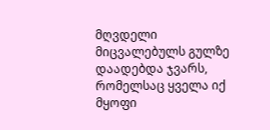მღვდელი მიცვალებულს გულზე დაადებდა ჯვარს, რომელსაც ყველა იქ მყოფი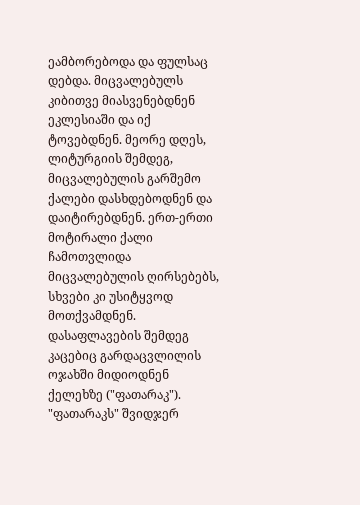ეამბორებოდა და ფულსაც დებდა. მიცვალებულს კიბითვე მიასვენებდნენ ეკლესიაში და იქ ტოვებდნენ. მეორე დღეს, ლიტურგიის შემდეგ, მიცვალებულის გარშემო ქალები დასხდებოდნენ და დაიტირებდნენ. ერთ-ერთი მოტირალი ქალი ჩამოთვლიდა მიცვალებულის ღირსებებს, სხვები კი უსიტყვოდ მოთქვამდნენ. დასაფლავების შემდეგ კაცებიც გარდაცვლილის ოჯახში მიდიოდნენ ქელეხზე ("ფათარაკ"). "ფათარაკს" შვიდჯერ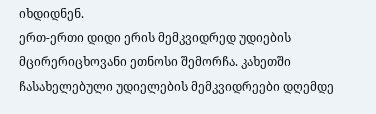იხდიდნენ.
ერთ-ერთი დიდი ერის მემკვიდრედ უდიების მცირერიცხოვანი ეთნოსი შემორჩა. კახეთში ჩასახელებული უდიელების მემკვიდრეები დღემდე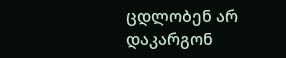ცდლობენ არ დაკარგონ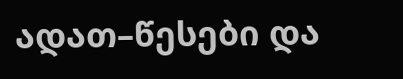ადათ–წესები და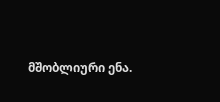მშობლიური ენა.